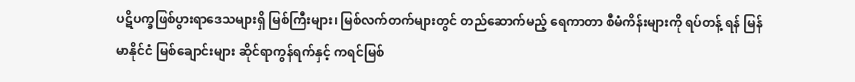ပဋိပက္ခဖြစ်ပွားရာဒေသများရှိ မြစ်ကြီးများ၊ မြစ်လက်တက်များတွင် တည်ဆောက်မည့် ရေကာတာ စီမံကိန်းများကို ရပ်တန့် ရန် မြန်မာနိုင်ငံ မြစ်ချောင်းများ ဆိုင်ရာကွန်ရက်နှင့် ကရင်မြစ်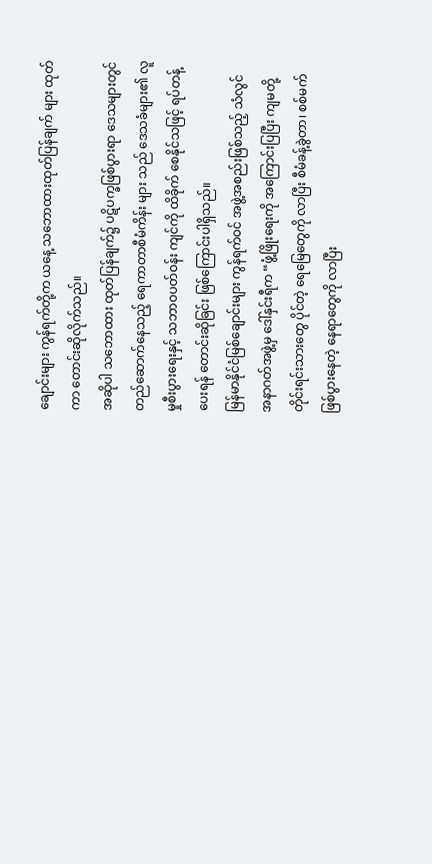ချောင်းများ ကွန်ရက်တို့က ယနေ့ သဘောထားထုတ်ပြန်ချက် များ ထုတ်ကာ တောင်းဆိုလိုက်သည်။
အဆိုပါ သဘောထား ထုတ်ပြန်ချက်၌ ပဋိပက္ခဖြစ်ပွားရာ ဒေသများတွင် တည်ဆောက်နေသည့် ရေကာတာစီမံကိန်း များ သည် ဒေသခံများ၏ လူမှုစီးပွားရေးနှင့် သဘာဝပတ်ဝန်း ကျင်ကို ထိခိုက် စေနိုင်သဖြင့် ရပ်တန့်ပေးရန် တောင်းဆိုခြင်း ဖြစ်ကြောင်းပါရှိသည်။
မြန်မာနိုင်ငံမြစ်ချောင်းများ ကွန်ရက်ဝင် အဖွဲ့အစည်းဖြစ်သည့် သံလွင် အနာဂတ်အဖွဲ့မှ ဒေါ်နှင်းရီက “ဖွံ့ဖြိုးရေးကို အကြောင်းပြပြီး ကျမတို့ တိုင်းရင်းသားတွေ ပိုင်တဲ့ ရေမြေတွေကို လာပြီး စီမံခန့်ခွဲတာ၊ စစ်မက်ဖြစ်ပွားနေတဲ့ နေရာတွေကို လာပြီး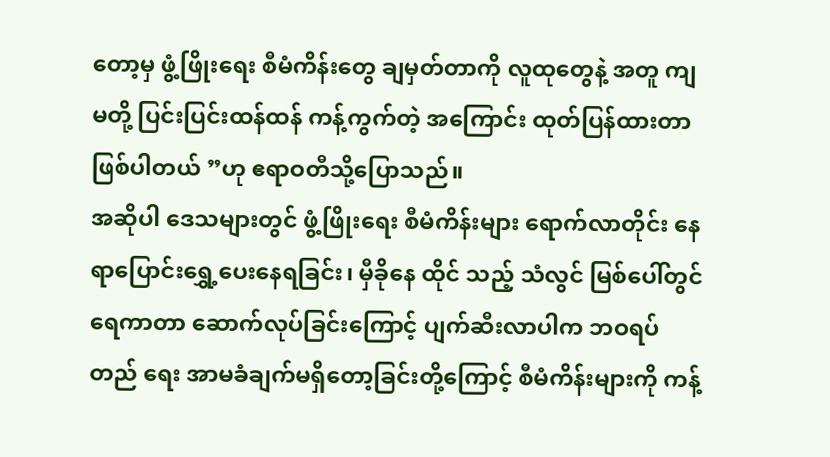တော့မှ ဖွံ့ဖြိုးရေး စီမံကိန်းတွေ ချမှတ်တာကို လူထုတွေနဲ့ အတူ ကျမတို့ ပြင်းပြင်းထန်ထန် ကန့်ကွက်တဲ့ အကြောင်း ထုတ်ပြန်ထားတာ ဖြစ်ပါတယ် ”ဟု ဧရာဝတီသို့ပြောသည်။
အဆိုပါ ဒေသများတွင် ဖွံ့ဖြိုးရေး စီမံကိန်းများ ရောက်လာတိုင်း နေရာပြောင်းရွှေ့ပေးနေရခြင်း၊ မှီခိုနေ ထိုင် သည့် သံလွင် မြစ်ပေါ်တွင် ရေကာတာ ဆောက်လုပ်ခြင်းကြောင့် ပျက်ဆီးလာပါက ဘဝရပ်တည် ရေး အာမခံချက်မရှိတော့ခြင်းတို့ကြောင့် စီမံကိန်းများကို ကန့်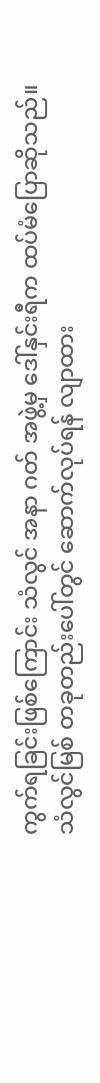ကွက်ရခြင်းဖြစ်ကြောင်း သံလွင် အနာ ဂတ် အဖွဲ့မှ ဒေါ်နှင်းရီက ထပ်မံပြောဆိုသည်။
သံလွင်မြစ် တခုတည်းပေါ်တွင် ဆောက်လုပ်ရန် လျာထား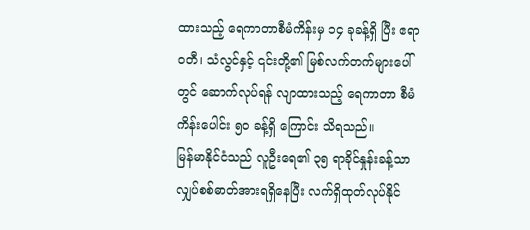ထားသည့် ရေကာတာစီမံကိန်းမှ ၁၄ ခုခန့်ရှိ ပြီး ဧရာဝတီ၊ သံလွင်နှင့် ၎င်းတို့၏ မြစ်လက်တက်များပေါ်တွင် ဆောက်လုပ်ရန် လျာထားသည့် ရေကာတာ စီမံကိန်းပေါင်း ၅၀ ခန့်ရှိ ကြောင်း သိရသည်။
မြန်မာနိုင်ငံသည် လူဦးရေ၏ ၃၅ ရာခိုင်နှုန်းခန့်သာ လျှပ်စစ်ဓာတ်အားရရှိနေပြီး လက်ရှိထုတ်လုပ်နိုင်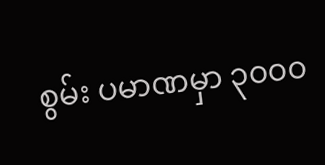စွမ်း ပမာဏမှာ ၃၀၀၀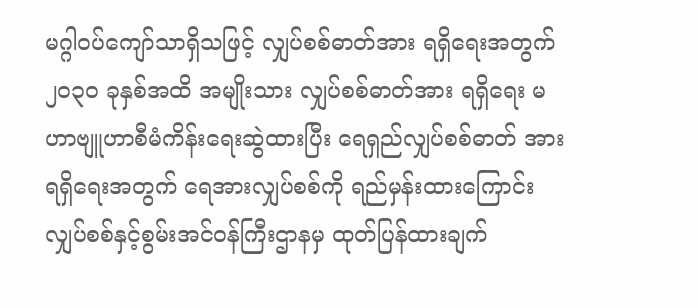မဂ္ဂါဝပ်ကျော်သာရှိသဖြင့် လျှပ်စစ်ဓာတ်အား ရရှိရေးအတွက် ၂၀၃၀ ခုနှစ်အထိ အမျိုးသား လျှပ်စစ်ဓာတ်အား ရရှိရေး မဟာဗျူဟာစီမံကိန်းရေးဆွဲထားပြီး ရေရှည်လျှပ်စစ်ဓာတ် အားရရှိရေးအတွက် ရေအားလျှပ်စစ်ကို ရည်မှန်းထားကြောင်း လျှပ်စစ်နှင့်စွမ်းအင်ဝန်ကြီးဌာနမှ ထုတ်ပြန်ထားချက်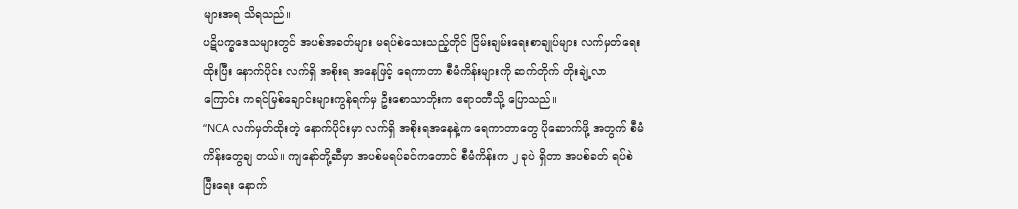များအရ သိရသည်။
ပဋိပက္ခဒေသများတွင် အပစ်အခတ်များ မရပ်စဲသေးသည့်တိုင် ငြိမ်းချမ်းရေးစာချုပ်များ လက်မှတ်ရေး ထိုးပြီး နောက်ပိုင်း လက်ရှိ အစိုးရ အနေဖြင့် ရေကာတာ စီမံကိန်းများကို ဆက်တိုက် တိုးချဲ့လာ ကြောင်း ကရင်မြစ်ချောင်းများကွန်ရက်မှ ဦးစောသာဘိုးက ဧရာဝတီသို့ ပြောသည်။
“NCA လက်မှတ်ထိုးတဲ့ နောက်ပိုင်းမှာ လက်ရှိ အစိုးရအနေနဲ့က ရေကာတာတွေ ပိုဆောက်ဖို့ အတွက် စီမံကိန်းတွေချ တယ်။ ကျနော်တို့ဆီမှာ အပစ်မရပ်ခင်ကတောင် စီမံကိန်းက ၂ ခုပဲ ရှိတာ အပစ်ခတ် ရပ်စဲပြီးရေး နောက်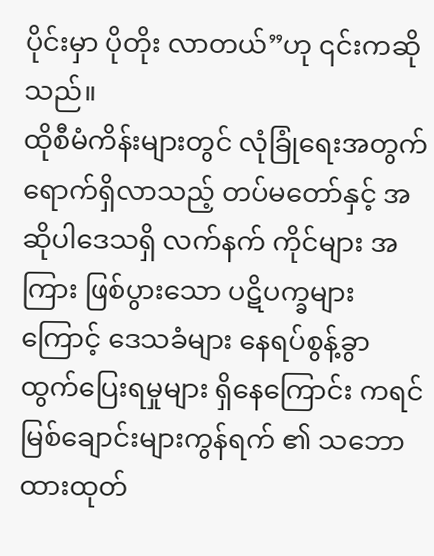ပိုင်းမှာ ပိုတိုး လာတယ်”ဟု ၎င်းကဆိုသည်။
ထိုစီမံကိန်းများတွင် လုံခြုံရေးအတွက် ရောက်ရှိလာသည့် တပ်မတော်နှင့် အဆိုပါဒေသရှိ လက်နက် ကိုင်များ အကြား ဖြစ်ပွားသော ပဋိပက္ခများကြောင့် ဒေသခံများ နေရပ်စွန့်ခွာ ထွက်ပြေးရမှုများ ရှိနေကြောင်း ကရင်မြစ်ချောင်းများကွန်ရက် ၏ သဘောထားထုတ်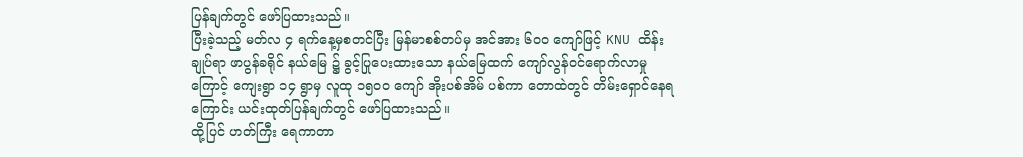ပြန်ချက်တွင် ဖော်ပြထားသည်။
ပြီးခဲ့သည့် မတ်လ ၄ ရက်နေ့မှစတင်ပြီး မြန်မာစစ်တပ်မှ အင်အား ၆၀၀ ကျော်ဖြင့် KNU ထိန်းချုပ်ရာ ဖာပွန်ခရိုင် နယ်မြေ ၌ ခွင့်ပြုပေးထားသော နယ်မြေထက် ကျော်လွန်ဝင်ရောက်လာမှုကြောင့် ကျေးရွာ ၁၄ ရွာမှ လူထု ၁၅၀၀ ကျော် အိုးပစ်အိမ် ပစ်ကာ တောထဲတွင် တိမ်းရှောင်နေရကြောင်း ယင်းထုတ်ပြန်ချက်တွင် ဖော်ပြထားသည်။
ထို့ပြင် ဟတ်ကြီး ရေကာတာ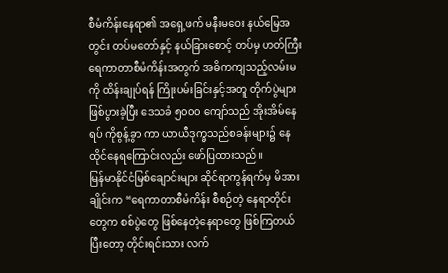စီမံကိန်းနေရာ၏ အရှေ့ဖက် မနီးမဝေး နယ်မြေအတွင်း တပ်မတော်နှင့် နယ်ခြားစောင့် တပ်မှ ဟတ်ကြီးရေကာတာစီမံကိန်းအတွက် အဓိကကျသည့်လမ်းမကို ထိန်းချုပ်ရန် ကြိုးပမ်းခြင်းနှင့်အတူ တိုက်ပွဲများဖြစ်ပွားခဲ့ပြီး ဒေသခံ ၅၀၀၀ ကျော်သည် အိုးအိမ်နေရပ် ကိုစွန့်ခွာ ကာ ယာယီဒုက္ခသည်စခန်းများ၌ နေထိုင်နေရကြောင်းလည်း ဖော်ပြထားသည်။
မြန်မာနိုင်ငံမြစ်ချောင်းများ ဆိုင်ရာကွန်ရက်မှ မိအားချိုင်းက “ရေကာတာစီမံကိန်း စီစဉ်တဲ့ နေရာတိုင်း တွေက စစ်ပွဲတွေ ဖြစ်နေတဲ့နေရာတွေ ဖြစ်ကြတယ် ပြီးတော့ တိုင်းရင်းသား လက်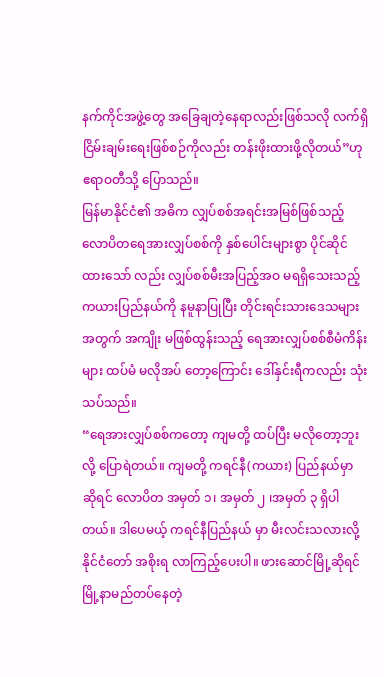နက်ကိုင်အဖွဲ့တွေ အခြေချတဲ့နေရာလည်းဖြစ်သလို လက်ရှိငြိမ်းချမ်းရေးဖြစ်စဉ်ကိုလည်း တန်းဖိုးထားဖို့လိုတယ်”ဟု ဧရာဝတီသို့ ပြောသည်။
မြန်မာနိုင်ငံ၏ အဓိက လျှပ်စစ်အရင်းအမြစ်ဖြစ်သည့် လောပိတရေအားလျှပ်စစ်ကို နှစ်ပေါင်းများစွာ ပိုင်ဆိုင်ထားသော် လည်း လျှပ်စစ်မီးအပြည့်အဝ မရရှိသေးသည့် ကယားပြည်နယ်ကို နမူနာပြုပြီး တိုင်းရင်းသားဒေသများအတွက် အကျိုး မဖြစ်ထွန်းသည့် ရေအားလျှပ်စစ်စီမံကိန်းများ ထပ်မံ မလိုအပ် တော့ကြောင်း ဒေါ်နှင်းရီကလည်း သုံးသပ်သည်။
“ရေအားလျှပ်စစ်ကတော့ ကျမတို့ ထပ်ပြီး မလိုတော့ဘူးလို့ ပြောရဲတယ်။ ကျမတို့ ကရင်နီ(ကယား) ပြည်နယ်မှာ ဆိုရင် လောပိတ အမှတ် ၁၊ အမှတ် ၂ ၊အမှတ် ၃ ရှိပါတယ်။ ဒါပေမယ့် ကရင်နီပြည်နယ် မှာ မီးလင်းသလားလို့ နိုင်ငံတော် အစိုးရ လာကြည့်ပေးပါ။ ဖားဆောင်မြို့ဆိုရင် မြို့နာမည်တပ်နေတဲ့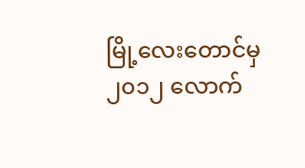မြို့လေးတောင်မှ ၂၀၁၂ လောက်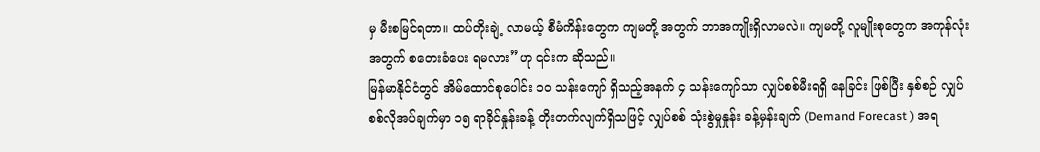မှ မီးစမြင်ရတာ။ ထပ်တိုးချဲ့ လာမယ့် စီမံကိန်းတွေက ကျမတို့ အတွက် ဘာအကျိုးရှိလာမလဲ။ ကျမတို့ လူမျိုးစုတွေက အကုန်လုံးအတွက် စတေးခံပေး ရမလား”ဟု ၎င်းက ဆိုသည်။
မြန်မာနိုင်ငံတွင် အိမ်ထောင်စုပေါင်း ၁၀ သန်းကျော် ရှိသည့်အနက် ၄ သန်းကျော်သာ လျှပ်စစ်မီးရရှိ နေခြင်း ဖြစ်ပြီး နှစ်စဉ် လျှပ်စစ်လိုအပ်ချက်မှာ ၁၅ ရာခိုင်နှုန်းခန့် တိုးတက်လျက်ရှိသဖြင့် လျှပ်စစ် သုံးစွဲမှုနှုန်း ခန့်မှန်းချက် (Demand Forecast ) အရ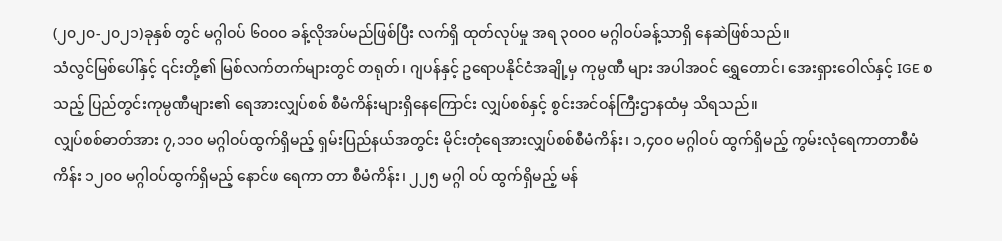(၂၀၂၀-၂၀၂၁)ခုနှစ် တွင် မဂ္ဂါဝပ် ၆၀၀၀ ခန့်လိုအပ်မည်ဖြစ်ပြီး လက်ရှိ ထုတ်လုပ်မှု အရ ၃၀၀၀ မဂ္ဂါဝပ်ခန့်သာရှိ နေဆဲဖြစ်သည်။
သံလွင်မြစ်ပေါ်နှင့် ၎င်းတို့၏ မြစ်လက်တက်များတွင် တရုတ်၊ ဂျပန်နှင့် ဥရောပနိုင်ငံအချို့မှ ကုမ္ပဏီ များ အပါအဝင် ရွှေတောင်၊ အေးရှားဝေါလ်နှင့် IGE စသည့် ပြည်တွင်းကုမ္ပဏီများ၏ ရေအားလျှပ်စစ် စီမံကိန်းများရှိနေကြောင်း လျှပ်စစ်နှင့် စွင်းအင်ဝန်ကြီးဌာနထံမှ သိရသည်။
လျှပ်စစ်ဓာတ်အား ၇,၁၁၀ မဂ္ဂါဝပ်ထွက်ရှိမည့် ရှမ်းပြည်နယ်အတွင်း မိုင်းတုံရေအားလျှပ်စစ်စီမံကိန်း၊ ၁,၄၀၀ မဂ္ဂါဝပ် ထွက်ရှိမည့် ကွမ်းလုံရေကာတာစီမံကိန်း ၁၂၀၀ မဂ္ဂါဝပ်ထွက်ရှိမည့် နောင်ဖ ရေကာ တာ စီမံကိန်း၊ ၂၂၅ မဂ္ဂါ ဝပ် ထွက်ရှိမည့် မန်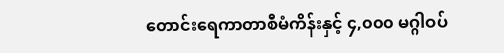တောင်းရေကာတာစီမံကိန်းနှင့် ၄,၀၀၀ မဂ္ဂါဝပ်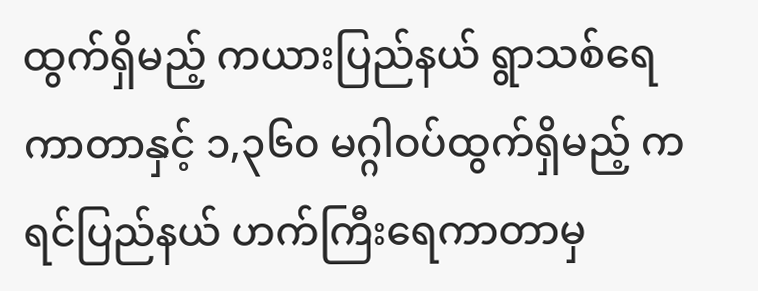ထွက်ရှိမည့် ကယားပြည်နယ် ရွာသစ်ရေကာတာနှင့် ၁,၃၆၀ မဂ္ဂါဝပ်ထွက်ရှိမည့် ကရင်ပြည်နယ် ဟက်ကြီးရေကာတာမှ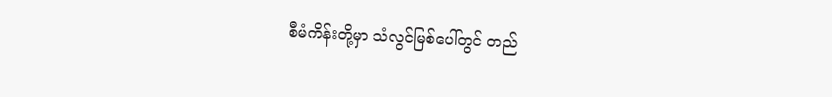စီမံကိန်းတို့မှာ သံလွင်မြစ်ပေါ်တွင် တည်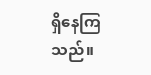ရှိနေကြသည်။